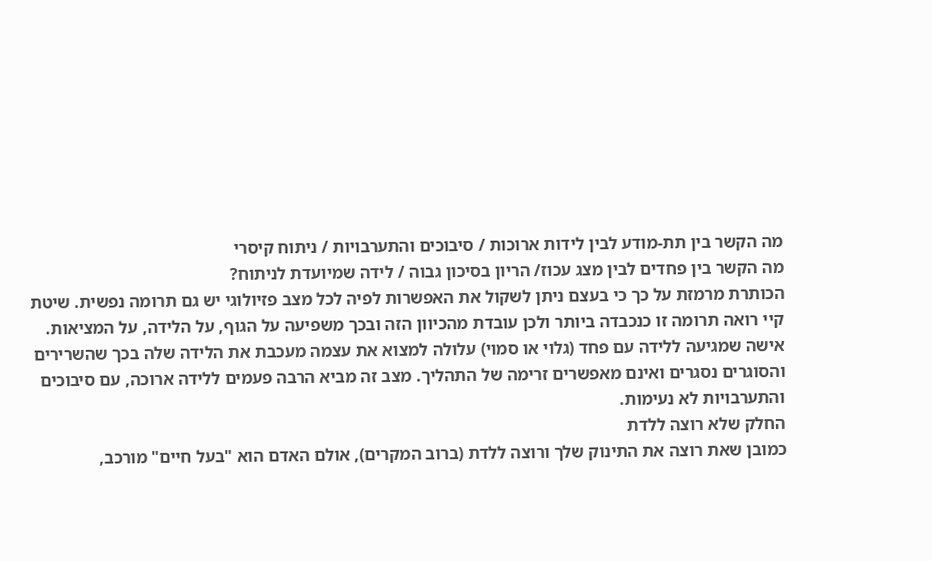מה הקשר בין תת-מודע לבין לידות ארוכות / סיבוכים והתערבויות / ניתוח קיסרי
מה הקשר בין פחדים לבין מצג עכוז/ הריון בסיכון גבוה / לידה שמיועדת לניתוח?
הכותרת מרמזת על כך כי בעצם ניתן לשקול את האפשרות לפיה לכל מצב פזיולוגי יש גם תרומה נפשית. שיטת קיי רואה תרומה זו כנכבדה ביותר ולכן עובדת מהכיוון הזה ובכך משפיעה על הגוף, על הלידה, על המציאות.
אישה שמגיעה ללידה עם פחד (גלוי או סמוי) עלולה למצוא את עצמה מעכבת את הלידה שלה בכך שהשרירים והסוגרים נסגרים ואינם מאפשרים זרימה של התהליך. מצב זה מביא הרבה פעמים ללידה ארוכה, עם סיבוכים והתערבויות לא נעימות.
החלק שלא רוצה ללדת
כמובן שאת רוצה את התינוק שלך ורוצה ללדת (ברוב המקרים), אולם האדם הוא "בעל חיים" מורכב,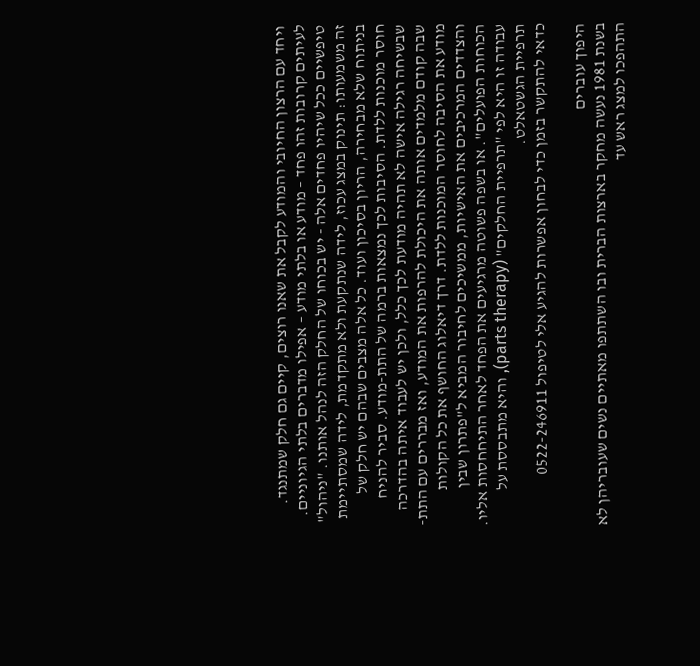ויחד עם הרצון החיובי והמודע לקבל את שאנו רוצים, קיים גם חלק שמתנגד. לעיתים קרובות זהו פחד – מודע או בלתי מודע – אפילו מדברים בלתי הגיוניים. טיפשיים ככל שיהיו פחדים אלה - יש בכוחו של החלק הזה לנהל אותנו. "ניהול" זה משמעותו: תינוק במצג עכוז, לידה שנתקעת ולא מתקדמת, לידה שמסתיימת בניתוח שלא מבחירה, הריון בסיכון ועוד. כל אלה מצבים שבהם יש חלק של חוסר מוכנות ללדת. הסיבות לכך נמצאות ברמה של התת-מודע. סביר להניח שבשיחה רגילה אישה לא תהיה מודעת לכך כלל, ולכן יש לעבוד איתה בהדרכה שבה קודם מלמדים אותה את היכולת להרפות את המודע, ואז מבררים עם התת-מודע את הסיבה לחוסר המוכנות ללדת. דרך דיאלוג החושף את כל הקולות והצדדים המרכיבים את האישיות, ממשיכים לחיבור המביא ל"פתרון שבין הכוחות הפועלים". או בשפה פשוטה מרגיעים את הפחד לאחר התיחחסות אליו. עבודה זו היא לפי "תרפיית החלקים" (parts therapy), והיא מתבססת על תרפיית הגשטאלט.
כדאי להתקשר בזמן כדי לבחון אפשרות להגיע אלי לטיפול 0522-246911

היפוך עוברים
בשנת 1981 נעשה מחקר בארצות הברית ובו השתתפו מאתיים נשים שעובריהן לא התהפכו למצג ראש עד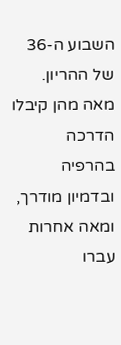השבוע ה-36 של ההריון. מאה מהן קיבלו הדרכה בהרפיה ובדמיון מודרך, ומאה אחרות עברו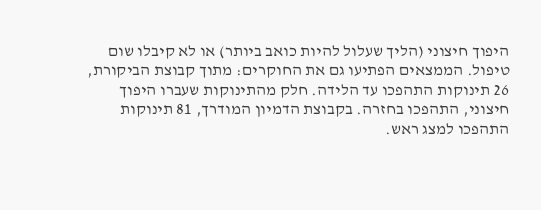היפוך חיצוני (הליך שעלול להיות כואב ביותר) או לא קיבלו שום טיפול. הממצאים הפתיעו גם את החוקרים: מתוך קבוצת הביקורת, 26 תינוקות התהפכו עד הלידה. חלק מהתינוקות שעברו היפוך חיצוני, התהפכו בחזרה. בקבוצת הדמיון המודרך, 81 תינוקות התהפכו למצג ראש.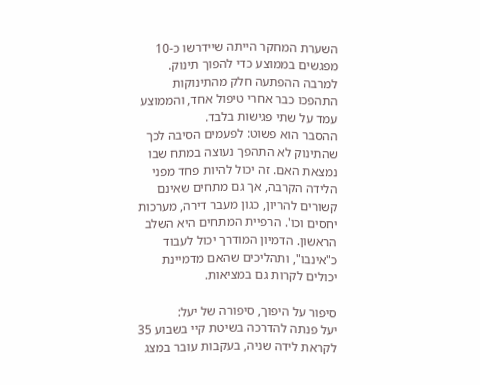השערת המחקר הייתה שיידרשו כ-10 מפגשים בממוצע כדי להפוך תינוק. למרבה ההפתעה חלק מהתינוקות התהפכו כבר אחרי טיפול אחד, והממוצע עמד על שתי פגישות בלבד.
ההסבר הוא פשוט: לפעמים הסיבה לכך שהתינוק לא התהפך נעוצה במתח שבו נמצאת האם. זה יכול להיות פחד מפני הלידה הקרבה, אך גם מתחים שאינם קשורים להריון, כגון מעבר דירה, מערכות יחסים וכו'. הרפיית המתחים היא השלב הראשון. הדמיון המודרך יכול לעבוד כ"אינבו", ותהליכים שהאם מדמיינת יכולים לקרות גם במציאות.

סיפור על היפוך, סיפורה של יעל:
יעל פנתה להדרכה בשיטת קיי בשבוע 35 לקראת לידה שניה, בעקבות עובר במצג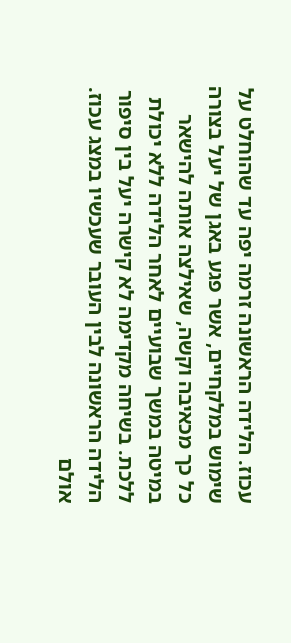עכוז. הלידה הראשונה זרמה יפה עד שהוחלט על שימוש במלקחיים, אשר פגע באגן של יעל בצורה כל כך מכאיבה וקשה, שאילצה אותה להישאר במיטה במשך שבועיים לאחר הלידה ללא יכולת ללכת. בשיחה מקדימה לא קישרה יעל בין סיפור הלידה הראשונה לבין העובר שעכשיו במצג עכוז.
אולם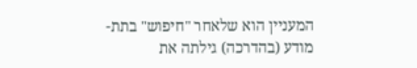המעניין הוא שלאחר "חיפוש" בתת-מודע (בהדרכה) גילתה את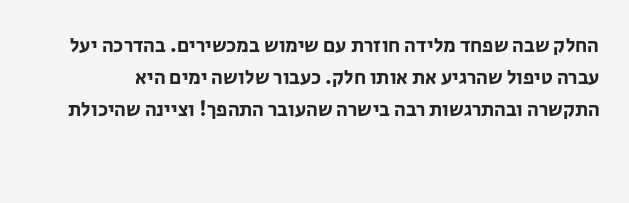החלק שבה שפחד מלידה חוזרת עם שימוש במכשירים. בהדרכה יעל עברה טיפול שהרגיע את אותו חלק. כעבור שלושה ימים היא התקשרה ובהתרגשות רבה בישרה שהעובר התהפך! וציינה שהיכולת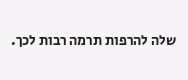שלה להרפות תרמה רבות לכך.